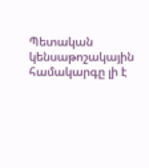Պետական կենսաթոշակային համակարգը լի է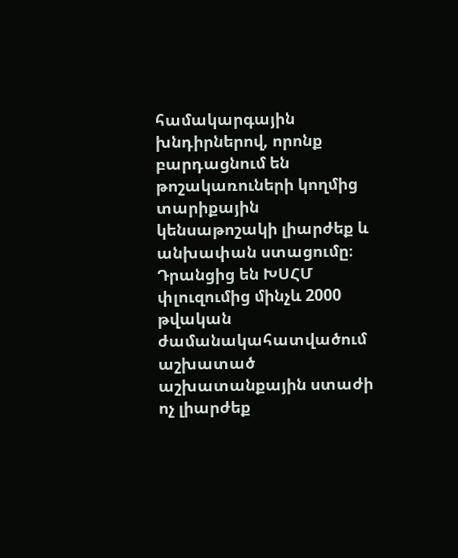համակարգային խնդիրներով, որոնք բարդացնում են թոշակառուների կողմից տարիքային կենսաթոշակի լիարժեք և անխափան ստացումը։
Դրանցից են ԽՍՀՄ փլուզումից մինչև 2000 թվական ժամանակահատվածում աշխատած աշխատանքային ստաժի ոչ լիարժեք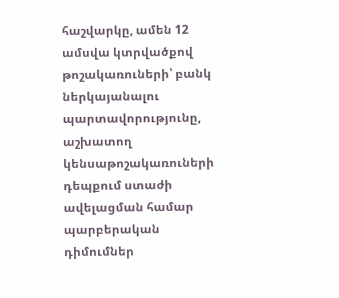հաշվարկը, ամեն 12 ամսվա կտրվածքով թոշակառուների՝ բանկ ներկայանալու պարտավորությունը, աշխատող կենսաթոշակառուների դեպքում ստաժի ավելացման համար պարբերական դիմումներ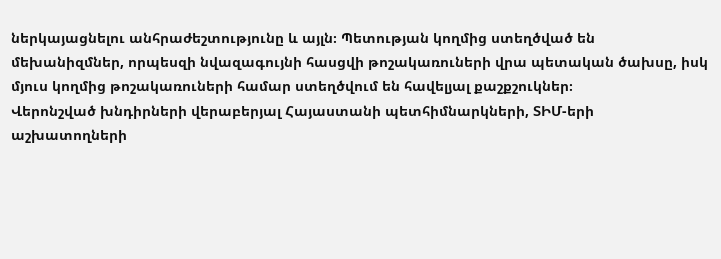ներկայացնելու անհրաժեշտությունը և այլն։ Պետության կողմից ստեղծված են մեխանիզմներ, որպեսզի նվազագույնի հասցվի թոշակառուների վրա պետական ծախսը, իսկ մյուս կողմից թոշակառուների համար ստեղծվում են հավելյալ քաշքշուկներ։
Վերոնշված խնդիրների վերաբերյալ Հայաստանի պետհիմնարկների, ՏԻՄ-երի աշխատողների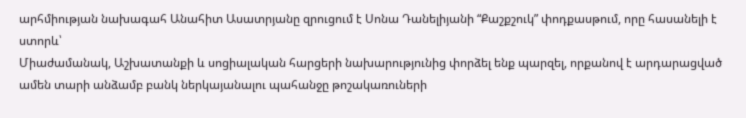արհմիության նախագահ Անահիտ Ասատրյանը զրուցում է Սոնա Դանելիյանի “Քաշքշուկ” փոդքասթում, որը հասանելի է ստորև՝
Միաժամանակ, Աշխատանքի և սոցիալական հարցերի նախարությունից փորձել ենք պարզել, որքանով է արդարացված ամեն տարի անձամբ բանկ ներկայանալու պահանջը թոշակառուների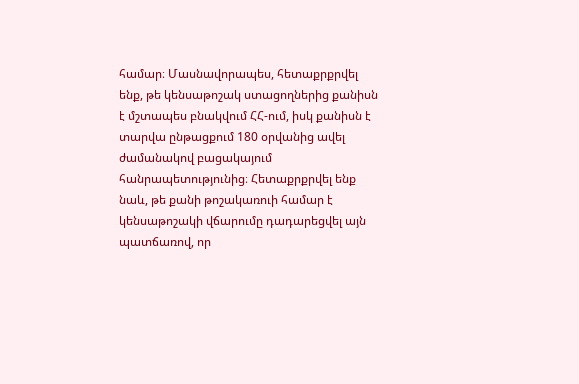համար։ Մասնավորապես, հետաքրքրվել ենք, թե կենսաթոշակ ստացողներից քանիսն է մշտապես բնակվում ՀՀ-ում, իսկ քանիսն է տարվա ընթացքում 180 օրվանից ավել ժամանակով բացակայում հանրապետությունից։ Հետաքրքրվել ենք նաև, թե քանի թոշակառուի համար է կենսաթոշակի վճարումը դադարեցվել այն պատճառով, որ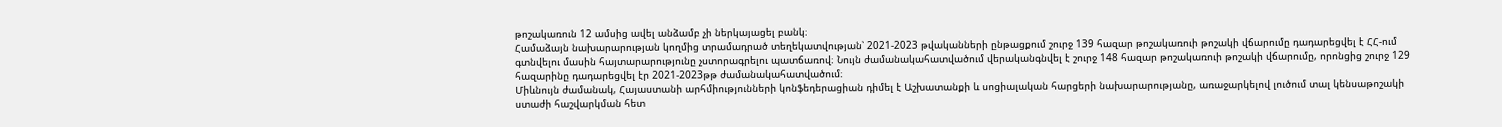թոշակառուն 12 ամսից ավել անձամբ չի ներկայացել բանկ։
Համաձայն նախարարության կողմից տրամադրած տեղեկատվության՝ 2021-2023 թվականների ընթացքում շուրջ 139 հազար թոշակառուի թոշակի վճարումը դադարեցվել է ՀՀ-ում գտնվելու մասին հայտարարությունը չստորագրելու պատճառով։ Նույն ժամանակահատվածում վերականգնվել է շուրջ 148 հազար թոշակառուի թոշակի վճարումը, որոնցից շուրջ 129 հազարինը դադարեցվել էր 2021-2023թթ ժամանակահատվածում։
Միևնույն ժամանակ, Հայաստանի արհմիությունների կոնֆեդերացիան դիմել է Աշխատանքի և սոցիալական հարցերի նախարարությանը, առաջարկելով լուծում տալ կենսաթոշակի ստաժի հաշվարկման հետ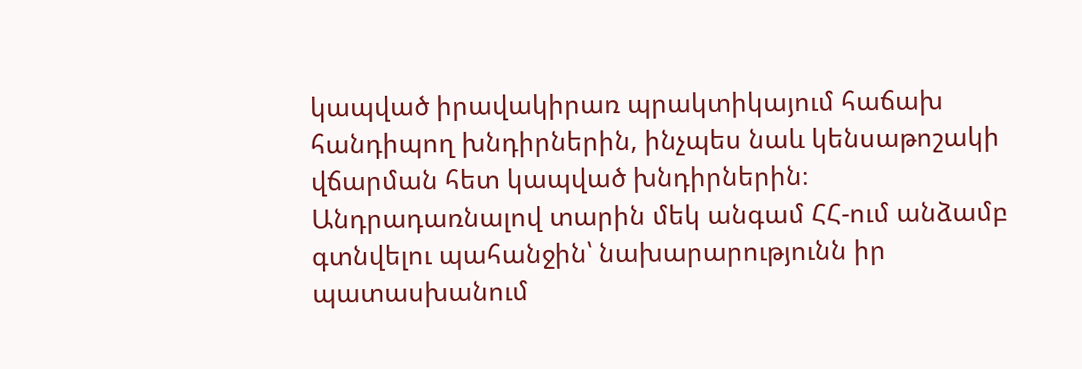կապված իրավակիրառ պրակտիկայում հաճախ հանդիպող խնդիրներին, ինչպես նաև կենսաթոշակի վճարման հետ կապված խնդիրներին։
Անդրադառնալով տարին մեկ անգամ ՀՀ-ում անձամբ գտնվելու պահանջին՝ նախարարությունն իր պատասխանում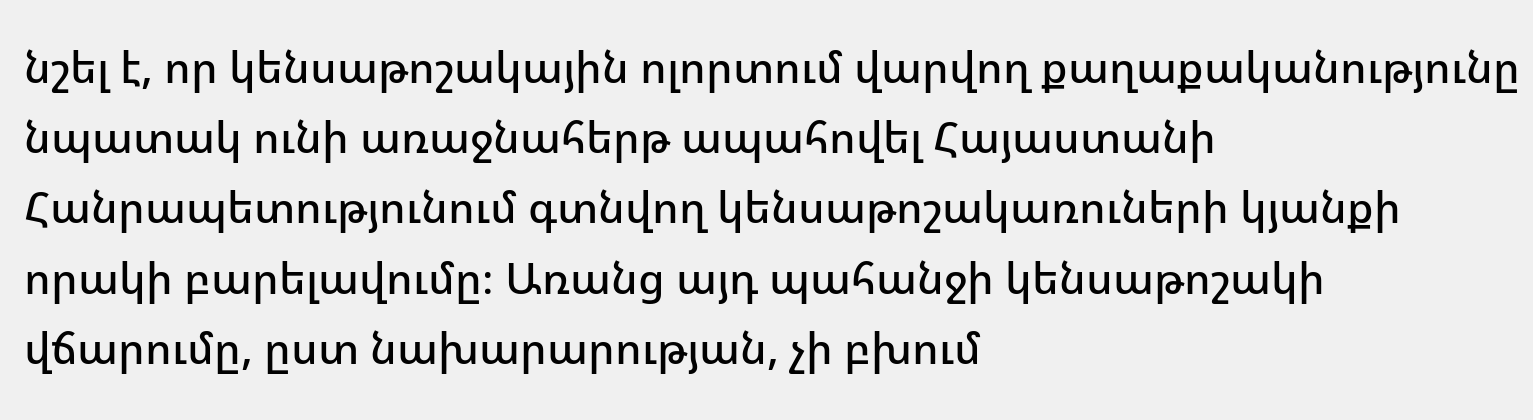նշել է, որ կենսաթոշակային ոլորտում վարվող քաղաքականությունը նպատակ ունի առաջնահերթ ապահովել Հայաստանի Հանրապետությունում գտնվող կենսաթոշակառուների կյանքի որակի բարելավումը։ Առանց այդ պահանջի կենսաթոշակի վճարումը, ըստ նախարարության, չի բխում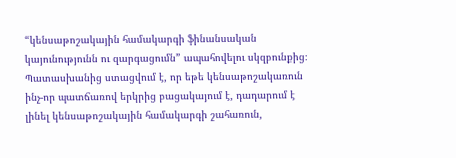“կենսաթոշակային համակարգի ֆինանսական կայունությունն ու զարգացումն” ապահովելու սկզբունքից։
Պատասխանից ստացվում է, որ եթե կենսաթոշակառուն ինչ-որ պատճառով երկրից բացակայում է, դադարում է լինել կենսաթոշակային համակարգի շահառուն,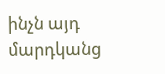ինչն այդ մարդկանց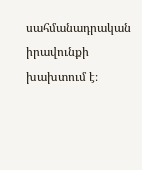սահմանադրական իրավունքի խախտում է։